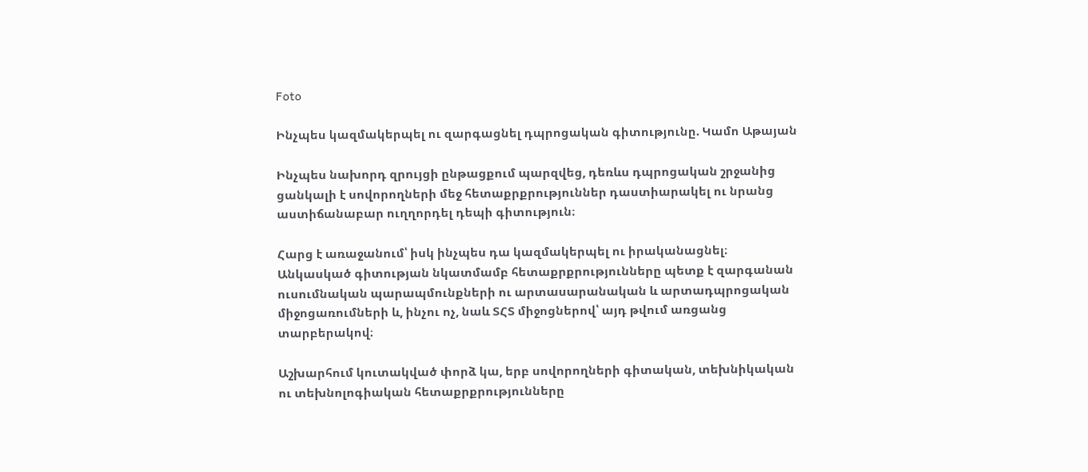Foto

Ինչպես կազմակերպել ու զարգացնել դպրոցական գիտությունը. Կամո Աթայան

Ինչպես նախորդ զրույցի ընթացքում պարզվեց, դեռևս դպրոցական շրջանից ցանկալի է սովորողների մեջ հետաքրքրություններ դաստիարակել ու նրանց աստիճանաբար ուղղորդել դեպի գիտություն։

Հարց է առաջանում՝ իսկ ինչպես դա կազմակերպել ու իրականացնել։ Անկասկած գիտության նկատմամբ հետաքրքրությունները պետք է զարգանան ուսումնական պարապմունքների ու արտասարանական և արտադպրոցական միջոցառումների և, ինչու ոչ, նաև ՏՀՏ միջոցներով՝ այդ թվում առցանց տարբերակով։

Աշխարհում կուտակված փորձ կա, երբ սովորողների գիտական, տեխնիկական ու տեխնոլոգիական հետաքրքրությունները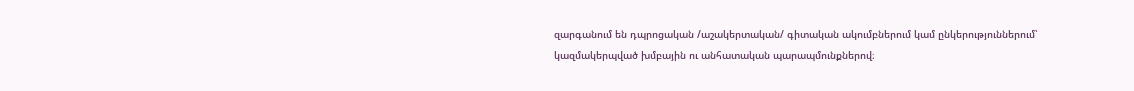զարգանում են դպրոցական /աշակերտական/ գիտական ակումբներում կամ ընկերություններում՝ կազմակերպված խմբային ու անհատական պարապմունքներով։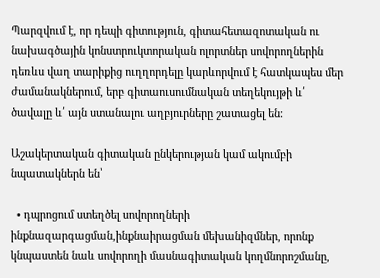Պարզվում է, որ դեպի գիտություն, գիտահետազոտական ու նախագծային կոնստրուկտորական ոլորտներ սովորողներին դեռևս վաղ տարիքից ուղղորդելը կարևորվում է հատկապես մեր ժամանակներում, երբ գիտաուսումնական տեղեկույթի և՛ ծավալը և՛ այն ստանալու աղբյուրները շատացել են։

Աշակերտական գիտական ընկերության կամ ակումբի  նպատակներն են՝

  • դպրոցում ստեղծել սովորողների ինքնազարգացման,ինքնաիրացման մեխանիզմներ, որոնք կնպաստեն նաև սովորողի մասնագիտական կողմնորոշմանը,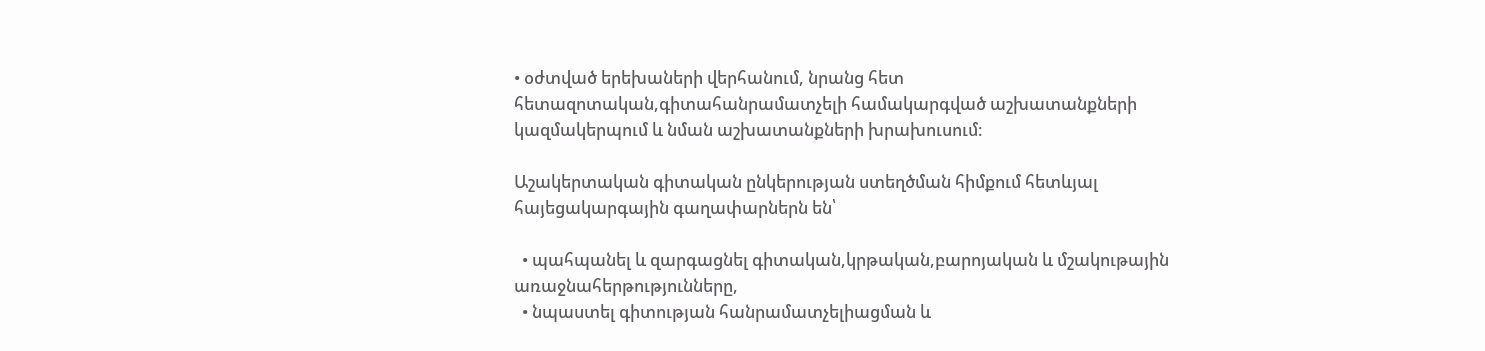• օժտված երեխաների վերհանում, նրանց հետ հետազոտական,գիտահանրամատչելի համակարգված աշխատանքների կազմակերպում և նման աշխատանքների խրախուսում։

Աշակերտական գիտական ընկերության ստեղծման հիմքում հետևյալ հայեցակարգային գաղափարներն են՝

  • պահպանել և զարգացնել գիտական,կրթական,բարոյական և մշակութային առաջնահերթությունները,
  • նպաստել գիտության հանրամատչելիացման և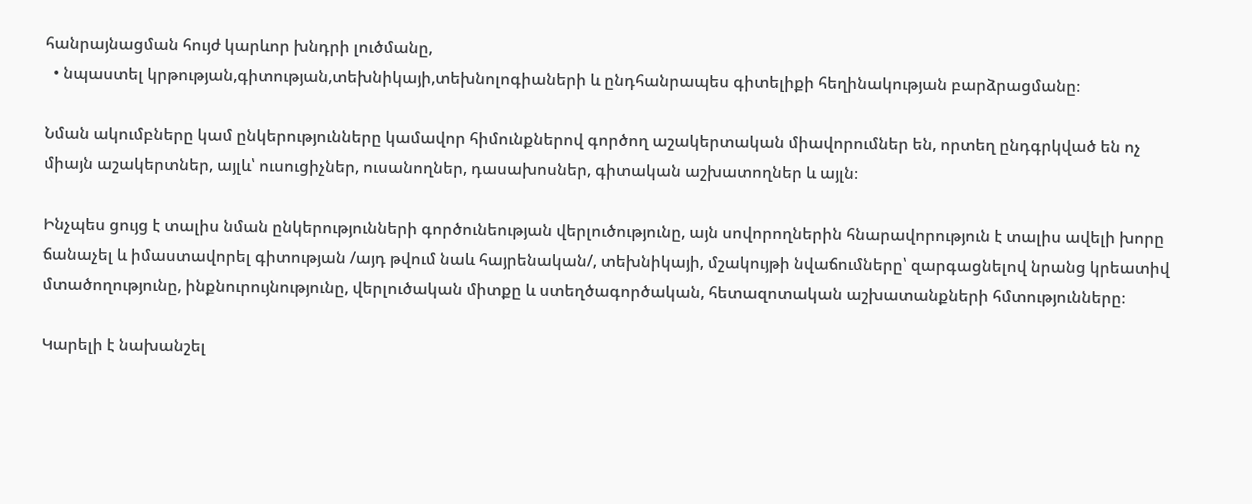հանրայնացման հույժ կարևոր խնդրի լուծմանը,
  • նպաստել կրթության,գիտության,տեխնիկայի,տեխնոլոգիաների և ընդհանրապես գիտելիքի հեղինակության բարձրացմանը։

Նման ակումբները կամ ընկերությունները կամավոր հիմունքներով գործող աշակերտական միավորումներ են, որտեղ ընդգրկված են ոչ միայն աշակերտներ, այլև՝ ուսուցիչներ, ուսանողներ, դասախոսներ, գիտական աշխատողներ և այլն։

Ինչպես ցույց է տալիս նման ընկերությունների գործունեության վերլուծությունը, այն սովորողներին հնարավորություն է տալիս ավելի խորը ճանաչել և իմաստավորել գիտության /այդ թվում նաև հայրենական/, տեխնիկայի, մշակույթի նվաճումները՝ զարգացնելով նրանց կրեատիվ մտածողությունը, ինքնուրույնությունը, վերլուծական միտքը և ստեղծագործական, հետազոտական աշխատանքների հմտությունները։

Կարելի է նախանշել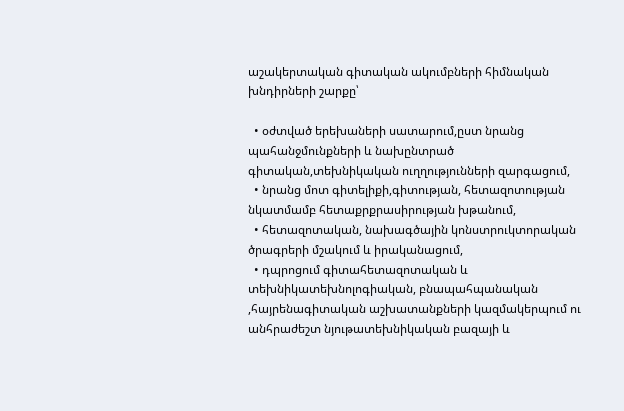աշակերտական գիտական ակումբների հիմնական խնդիրների շարքը՝

  • օժտված երեխաների սատարում,ըստ նրանց պահանջմունքների և նախընտրած գիտական,տեխնիկական ուղղությունների զարգացում,
  • նրանց մոտ գիտելիքի,գիտության, հետազոտության նկատմամբ հետաքրքրասիրության խթանում,
  • հետազոտական, նախագծային կոնստրուկտորական  ծրագրերի մշակում և իրականացում,
  • դպրոցում գիտահետազոտական և տեխնիկատեխնոլոգիական, բնապահպանական ,հայրենագիտական աշխատանքների կազմակերպում ու անհրաժեշտ նյութատեխնիկական բազայի և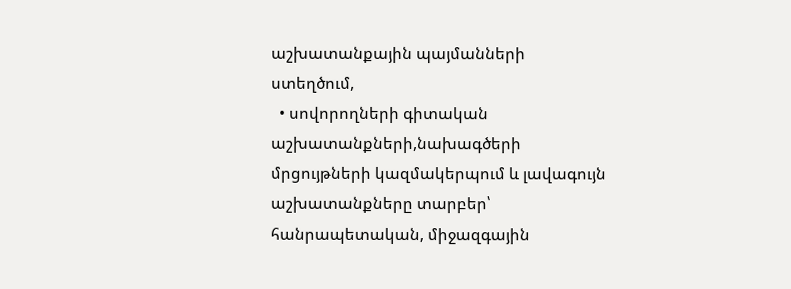աշխատանքային պայմանների ստեղծում,
  • սովորողների գիտական աշխատանքների,նախագծերի մրցույթների կազմակերպում և լավագույն աշխատանքները տարբեր՝ հանրապետական, միջազգային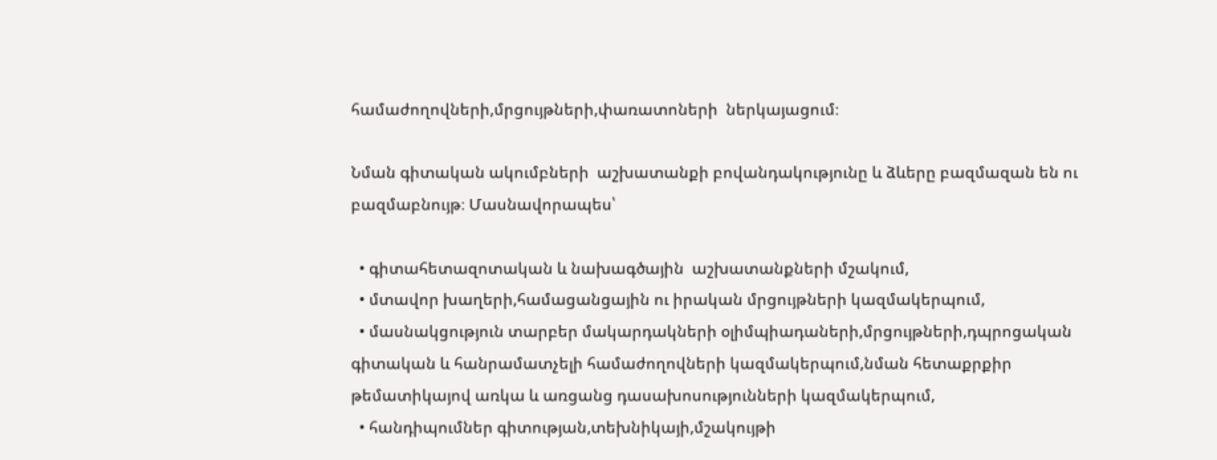համաժողովների,մրցույթների,փառատոների  ներկայացում։

Նման գիտական ակումբների  աշխատանքի բովանդակությունը և ձևերը բազմազան են ու բազմաբնույթ։ Մասնավորապես՝

  • գիտահետազոտական և նախագծային  աշխատանքների մշակում,
  • մտավոր խաղերի,համացանցային ու իրական մրցույթների կազմակերպում,
  • մասնակցություն տարբեր մակարդակների օլիմպիադաների,մրցույթների,դպրոցական գիտական և հանրամատչելի համաժողովների կազմակերպում,նման հետաքրքիր թեմատիկայով առկա և առցանց դասախոսությունների կազմակերպում,
  • հանդիպումներ գիտության,տեխնիկայի,մշակույթի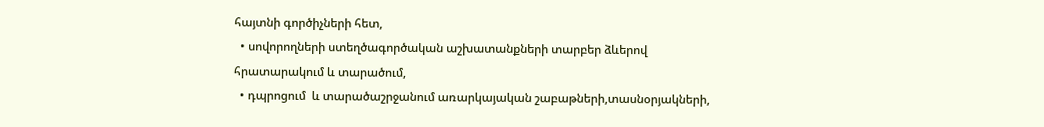հայտնի գործիչների հետ,
  • սովորողների ստեղծագործական աշխատանքների տարբեր ձևերով հրատարակում և տարածում,
  • դպրոցում  և տարածաշրջանում առարկայական շաբաթների,տասնօրյակների,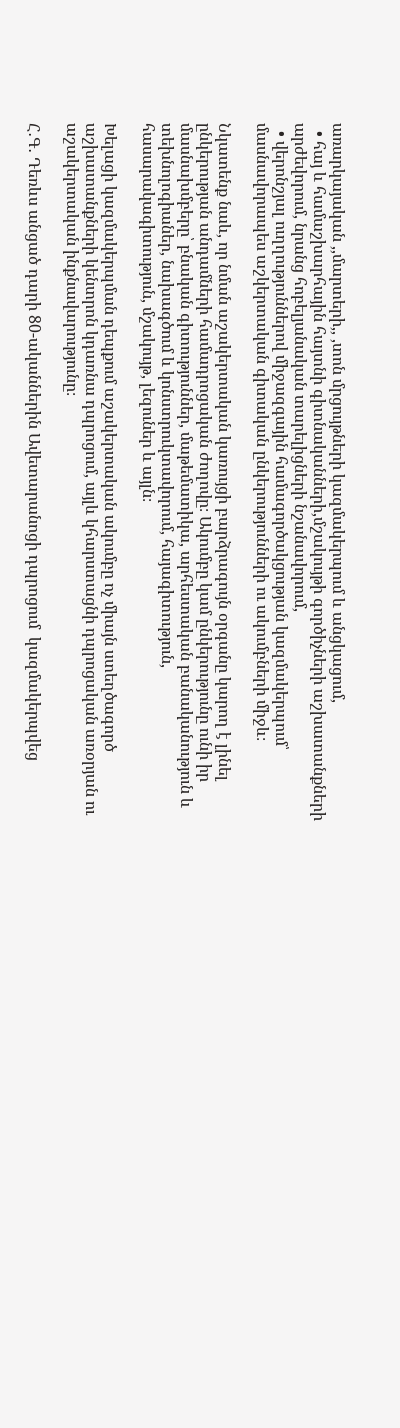առարկայական ,,մարտերի,, ,տոն մրցույթների կազմակերպում և անցկացում,
  • հայ և համաշխարհային հայտնի գիտնականների,մշակույթի գործիչների աշխատանքների արժեվորում, նրանց հոբելյանական տարելիցների նշանավորում,
  • վերոնշյալ ուղղություններով միջազգային համագործակցության կազմակերպում՝ մասնավորապես աշկերտական գիտական ընկերությունների ու ակումբների միջև։

Նկատենք նաև, որ նման աշակերտական կառույցի բարձրագույն օրգանը կարող է լինել ընկերության անդամների համադրոցական ժողովը։ Ակումբը կամ ընկերությունը ունի իր մասնախմբերը՝ բնական գիտություններ, մաթեմատիկա, արհեստական բանականություն և տեխնոլոգիաներ, նախագծում և կոնստրուկտավորում, հայագիտություն, հասարակագիտություն, մշակույթ, լեզուներ և այլն։

Խելացի կազմակերպման դեպքում աշակերտական ակումբը ոչ միայն ստեղծագործ աշխատանքների կենտրոն կդառնա դպրոցում, այլև կհարստացնի դպրոցական առօրյան ու աշակերտական ինքնավարությունը։

Հ․Գ․ Դեռևս անցած դարի 80-ականներին Ավետարանոցի դպրոցում  կազմակերպվեց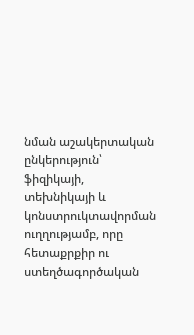նման աշակերտական ընկերություն՝ ֆիզիկայի, տեխնիկայի և կոնստրուկտավորման ուղղությամբ, որը հետաքրքիր ու ստեղծագործական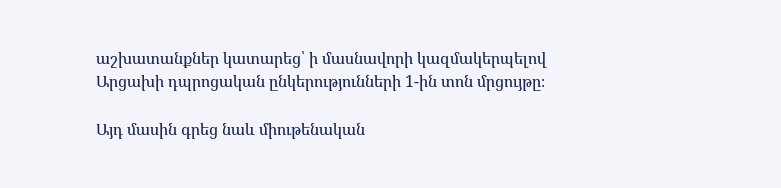աշխատանքներ կատարեց՝ ի մասնավորի կազմակերպելով Արցախի դպրոցական ընկերությունների 1-ին տոն մրցույթը։

Այդ մասին գրեց նաև միութենական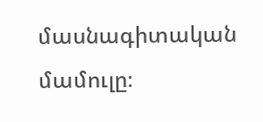մասնագիտական մամուլը։